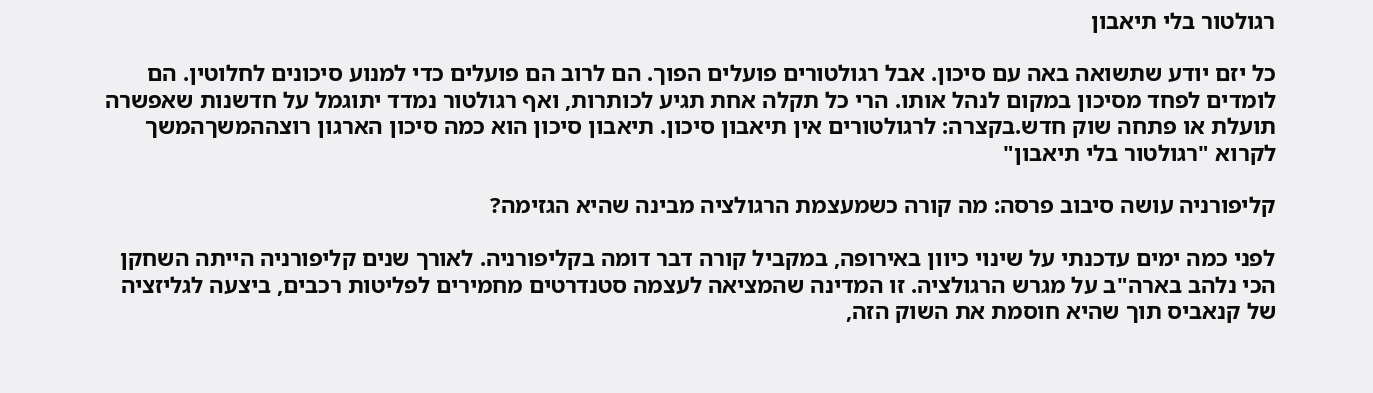רגולטור בלי תיאבון

כל יזם יודע שתשואה באה עם סיכון. אבל רגולטורים פועלים הפוך. הם לרוב הם פועלים כדי למנוע סיכונים לחלוטין. הם לומדים לפחד מסיכון במקום לנהל אותו. הרי כל תקלה אחת תגיע לכותרות, ואף רגולטור נמדד יתוגמל על חדשנות שאפשרה תועלת או פתחה שוק חדש.בקצרה: לרגולטורים אין תיאבון סיכון. תיאבון סיכון הוא כמה סיכון הארגון רוצההמשךהמשך לקרוא "רגולטור בלי תיאבון"

קליפורניה עושה סיבוב פרסה: מה קורה כשמעצמת הרגולציה מבינה שהיא הגזימה?

לפני כמה ימים עדכנתי על שינוי כיוון באירופה, במקביל קורה דבר דומה בקליפורניה. לאורך שנים קליפורניה הייתה השחקן הכי נלהב בארה"ב על מגרש הרגולציה. זו המדינה שהמציאה לעצמה סטנדרטים מחמירים לפליטות רכבים, ביצעה לגליזציה של קנאביס תוך שהיא חוסמת את השוק הזה,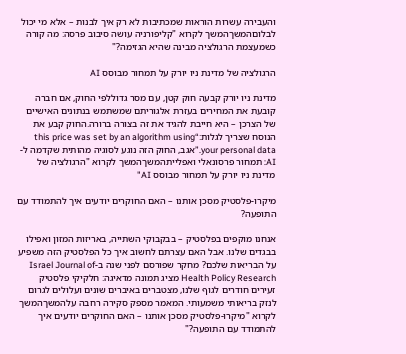והעבירה עשרות הוראות שמכתיבות לא רק איך לבנות – אלא מי יכול לבלוםהמשךהמשך לקרוא "קליפורניה עושה סיבוב פרסה: מה קורה כשמעצמת הרגולציה מבינה שהיא הגזימה?"

הרגולציה של מדינת ניו יורק על תמחור מבוסס AI

מדינת ניו יורק קבעה חוק קטן, עם מסר גדוללפי החוק, אם חברה קובעת את המחירים בעזרת אלגוריתם שמשתמש בנתונים האישיים של הצרכן – היא חייבת להגיד את זה בצורה ברורה.החוק קבע את הנוסח שצריך לגלות:“this price was set by an algorithm using your personal data.”אגב, החוק הזה נוגע לסוגיה מהותית שקדמה ל-AI: תמחור פרסונאלי ואפלייתהמשךהמשך לקרוא "הרגולציה של מדינת ניו יורק על תמחור מבוסס AI"

מיקרו-פלסטיק מסכן אותנו – האם החוקרים יודעים איך להתמודד עם התופעה?

אנחנו מוקפים בפלסטיק – בבקבוקי השתייה, באריזות המזון ואפילו בבגדים שלנו. אבל האם עצרתם לחשוב איך כל הפלסטיק הזה משפיע על הבריאות שלכם? מחקר שפורסם לפני שנה ב-Israel Journal of Health Policy Research מציג תמונה מדאיגה: חלקיקי פלסטיק זעירים חודרים לגוף שלנו, מצטברים באיברים שונים ועלולים לגרום לנזק בריאותי משמעותי. המאמר מספק סקירה רחבה עלהמשךהמשך לקרוא "מיקרו-פלסטיק מסכן אותנו – האם החוקרים יודעים איך להתמודד עם התופעה?"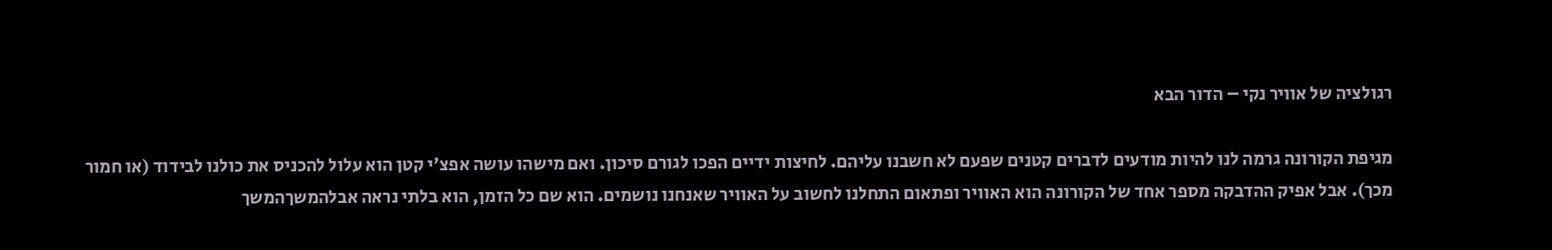רגולציה של אוויר נקי – הדור הבא

מגיפת הקורונה גרמה לנו להיות מודעים לדברים קטנים שפעם לא חשבנו עליהם. לחיצות ידיים הפכו לגורם סיכון. ואם מישהו עושה אפצ'י קטן הוא עלול להכניס את כולנו לבידוד (או חמור מכך). אבל אפיק ההדבקה מספר אחד של הקורונה הוא האוויר ופתאום התחלנו לחשוב על האוויר שאנחנו נושמים. הוא שם כל הזמן, הוא בלתי נראה אבלהמשךהמשך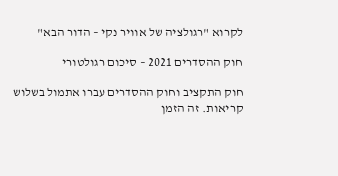לקרוא "רגולציה של אוויר נקי – הדור הבא"

חוק ההסדרים 2021 – סיכום רגולטורי

חוק התקציב וחוק ההסדרים עברו אתמול בשלוש קריאות. זה הזמן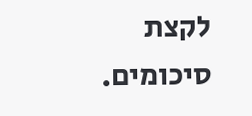לקצת סיכומים.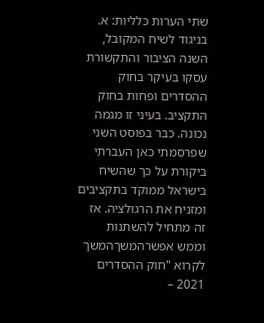שתי הערות כלליות: א. בניגוד לשיח המקובל, השנה הציבור והתקשורת עסקו בעיקר בחוק ההסדרים ופחות בחוק התקציב. בעיני זו מגמה נכונה. כבר בפוסט השני שפרסמתי כאן העברתי ביקורת על כך שהשיח בישראל ממוקד בתקציבים ומזניח את הרגולציה. אז זה מתחיל להשתנות וממש אפשרהמשךהמשך לקרוא "חוק ההסדרים 2021 –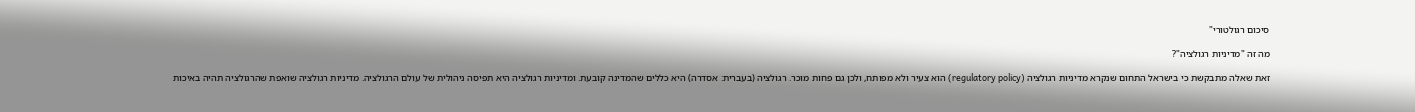סיכום רגולטורי"

מה זה "מדיניות רגולציה"?

זאת שאלה מתבקשת כי בישראל התחום שנקרא מדיניות רגולציה (regulatory policy) הוא צעיר ולא מפותח, ולכן גם פחות מוכר. רגולציה (בעברית: אסדרה) היא כללים שהמדינה קובעת. ומדיניות רגולציה היא תפיסה ניהולית של עולם הרגולציה. מדיניות רגולציה שואפת שהרגולציה תהיה באיכות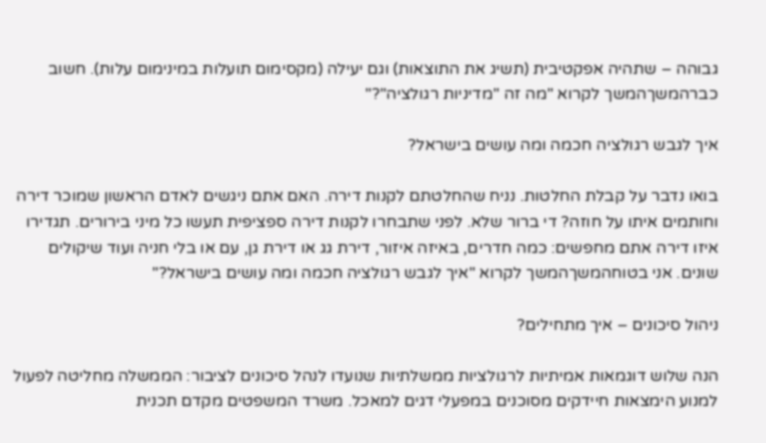גבוהה – שתהיה אפקטיבית (תשיג את התוצאות) וגם יעילה (מקסימום תועלות במינימום עלות). חשוב כברהמשךהמשך לקרוא "מה זה "מדיניות רגולציה"?"

איך לגבש רגולציה חכמה ומה עושים בישראל?

בואו נדבר על קבלת החלטות. נניח שהחלטתם לקנות דירה. האם אתם ניגשים לאדם הראשון שמוכר דירה וחותמים איתו על חוזה? די ברור שלא. לפני שתבחרו לקנות דירה ספציפית תעשו כל מיני בירורים. תגדירו איזו דירה אתם מחפשים: כמה חדרים, באיזה איזור, דירת גג או דירת גן, עם או בלי חניה ועוד שיקולים שונים. אני בטוחהמשךהמשך לקרוא "איך לגבש רגולציה חכמה ומה עושים בישראל?"

ניהול סיכונים – איך מתחילים?

הנה שלוש דוגמאות אמיתיות לרגולציות ממשלתיות שנועדו לנהל סיכונים לציבור: הממשלה מחליטה לפעול למנוע הימצאות חיידקים מסוכנים במפעלי דגים למאכל. משרד המשפטים מקדם תכנית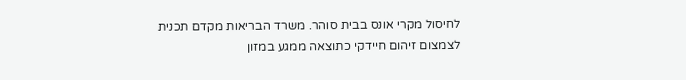לחיסול מקרי אונס בבית סוהר. משרד הבריאות מקדם תכנית לצמצום זיהום חיידקי כתוצאה ממגע במזון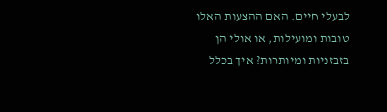לבעלי חיים. האם ההצעות האלו טובות ומועילות, או אולי הן בזבזניות ומיותרות? איך בכלל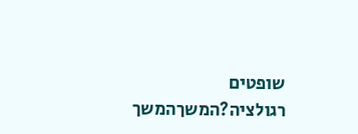שופטים רגולציה?המשךהמשך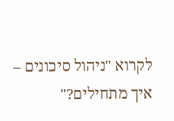לקרוא "ניהול סיכונים – איך מתחילים?"